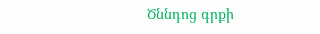Ծննդոց գրքի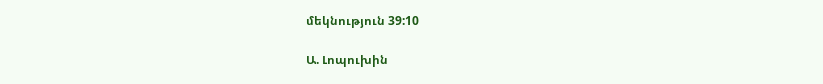մեկնություն 39:10

Ա. Լոպուխին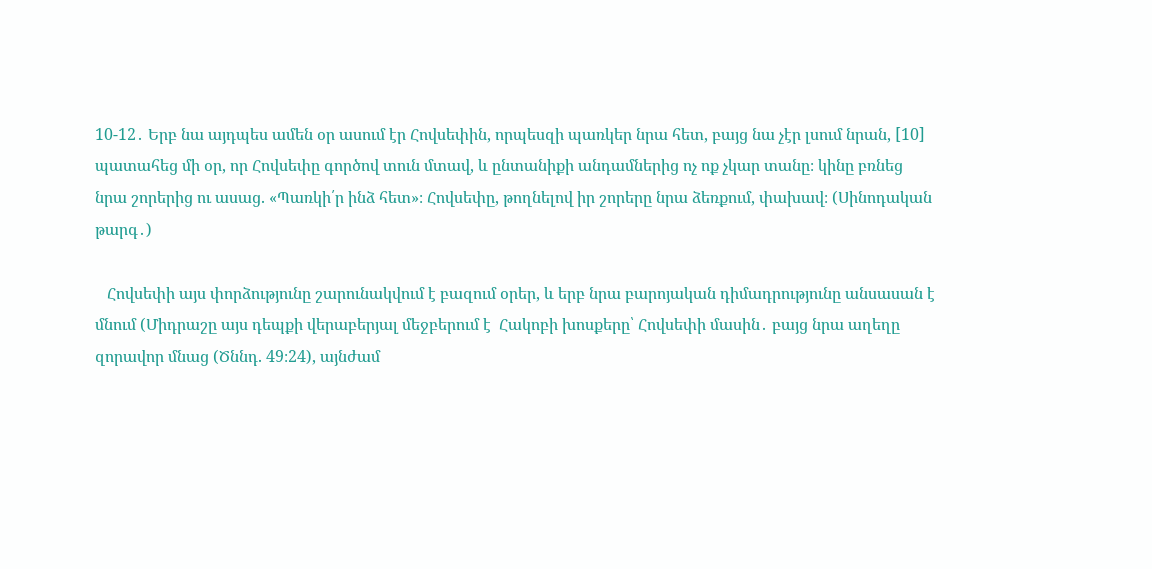10-12․ Երբ նա այդպես ամեն օր ասում էր Հովսեփին, որպեսզի պառկեր նրա հետ, բայց նա չէր լսում նրան, [10] պատահեց մի օր, որ Հովսեփը գործով տուն մտավ, և ընտանիքի անդամներից ոչ ոք չկար տանը։ կինը բռնեց նրա շորերից ու ասաց. «Պառկի՛ր ինձ հետ»։ Հովսեփը, թողնելով իր շորերը նրա ձեռքում, փախավ։ (Սինոդական թարգ․)

   Հովսեփի այս փորձությունը շարունակվում է բազում օրեր, և երբ նրա բարոյական դիմադրությունը անսասան է մնում (Միդրաշը այս դեպքի վերաբերյալ մեջբերում է  Հակոբի խոսքերը՝ Հովսեփի մասին․ բայց նրա աղեղը զորավոր մնաց (Ծննդ. 49։24), այնժամ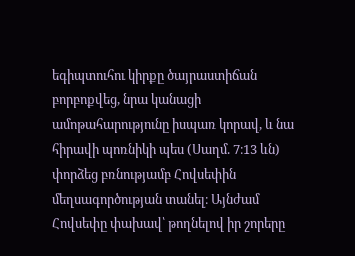եգիպտուհու կիրքը ծայրաստիճան բորբոքվեց, նրա կանացի ամոթահարությունը իսպառ կորավ, և նա հիրավի պոռնիկի պես (Սաղմ. 7։13 ևն) փորձեց բռնությամբ Հովսեփին մեղսագործության տանել։ Այնժամ Հովսեփը փախավ՝ թողնելով իր շորերը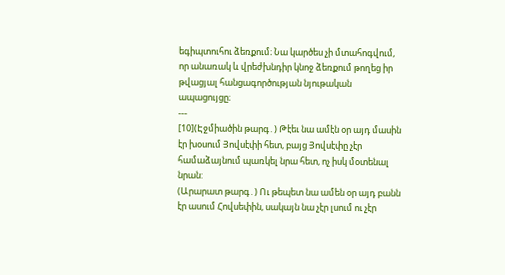եգիպտուհու ձեռքում։ Նա կարծես չի մտահոգվում, որ անառակ և վրեժխնդիր կնոջ ձեռքում թողեց իր թվացյալ հանցագործության նյութական ապացույցը։
---
[10](Էջմիածին թարգ․) Թէեւ նա ամէն օր այդ մասին էր խօսում Յովսէփի հետ, բայց Յովսէփը չէր համաձայնում պառկել նրա հետ, ոչ իսկ մօտենալ նրան:
(Արարատ թարգ․) Ու թեպետ նա ամեն օր այդ բանն էր ասում Հովսեփին, սակայն նա չէր լսում ու չէր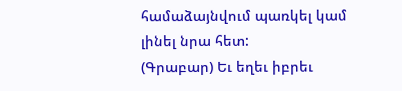համաձայնվում պառկել կամ լինել նրա հետ:
(Գրաբար) Եւ եղեւ իբրեւ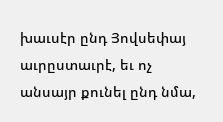խաւսէր ընդ Յովսեփայ աւրըստաւրէ, եւ ոչ անսայր քունել ընդ նմա,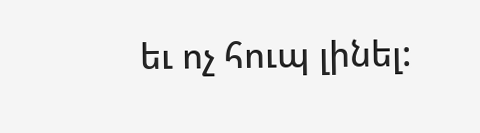եւ ոչ հուպ լինել: